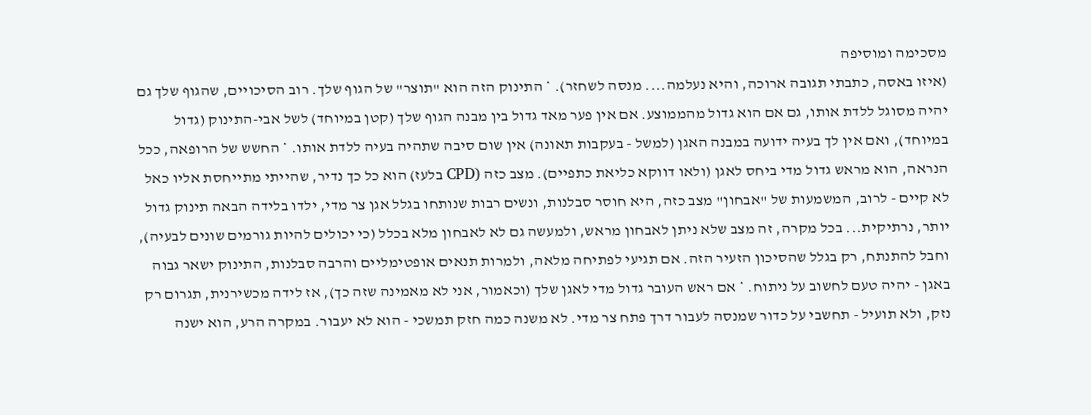מסכימה ומוסיפה
(איזו באסה, כתבתי תגובה ארוכה, והיא נעלמה.... מנסה לשחזר). * התינוק הזה הוא "תוצר" של הגוף שלך. רוב הסיכויים, שהגוף שלך גם יהיה מסוגל ללדת אותו, גם אם הוא גדול מהממוצע. אם אין פער מאד גדול בין מבנה הגוף שלך (קטן במיוחד) לשל אבי-התינוק (גדול במיוחד), ואם אין לך בעיה ידועה במבנה האגן (למשל - בעקבות תאונה) אין שום סיבה שתהיה בעיה ללדת אותו. * החשש של הרופאה, ככל הנראה, הוא מראש גדול מדי ביחס לאגן (ולאו דווקא כליאת כתפיים). מצב כזה (CPD בלעז) הוא כל כך נדיר, שהייתי מתייחסת אליו כאל לא קיים - לרוב, המשמעות של "אבחון" מצב כזה, היא חוסר סבלנות, ונשים רבות שנותחו בגלל אגן צר מדי, ילדו בלידה הבאה תינוק גדול יותר, נרתיקית... בכל מקרה, זה מצב שלא ניתן לאבחון מראש, ולמעשה גם לא לאבחון מלא בכלל (כי יכולים להיות גורמים שונים לבעיה), וחבל להתנתח, רק בגלל שהסיכון הזעיר הזה. אם תגיעי לפתיחה מלאה, ולמרות תנאים אופטימליים והרבה סבלנות, התינוק ישאר גבוה באגן - יהיה טעם לחשוב על ניתוח. * אם ראש העובר גדול מדי לאגן שלך (וכאמור, אני לא מאמינה שזה כך), אז לידה מכשירנית, תגרום רק נזק, ולא תועיל - תחשבי על כדור שמנסה לעבור דרך פתח צר מדי. לא משנה כמה חזק תמשכי - הוא לא יעבור. במקרה הרע, הוא ישנה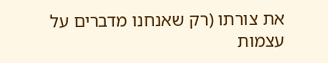את צורתו (רק שאנחנו מדברים על עצמות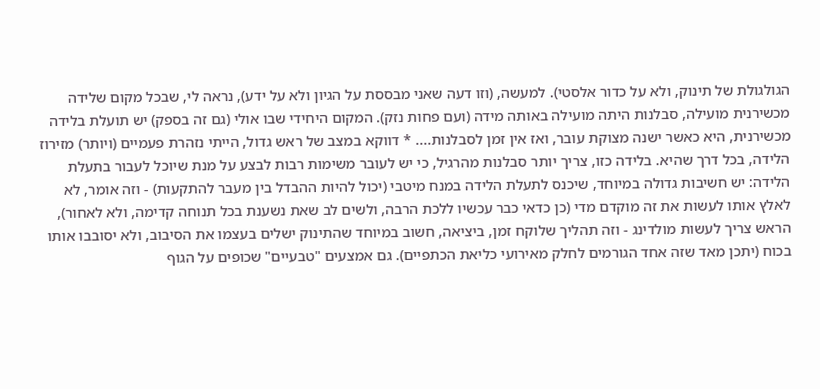הגולגולת של תינוק, ולא על כדור אלסטי). למעשה, (וזו דעה שאני מבססת על הגיון ולא על ידע), נראה לי, שבכל מקום שלידה מכשירנית מועילה, סבלנות היתה מועילה באותה מידה (ועם פחות נזק). המקום היחידי שבו אולי (גם זה בספק) יש תועלת בלידה מכשירנית, היא כאשר ישנה מצוקת עובר, ואז אין זמן לסבלנות.... * דווקא במצב של ראש גדול, הייתי נזהרת פעמיים (ויותר) מזירוז הלידה, בכל דרך שהיא. בלידה כזו, צריך יותר סבלנות מהרגיל, כי יש לעובר משימות רבות לבצע על מנת שיוכל לעבור בתעלת הלידה: יש חשיבות גדולה במיוחד, שיכנס לתעלת הלידה במנח מיטבי (יכול להיות ההבדל בין מעבר להתקעות) - וזה אומר, לא לאלץ אותו לעשות את זה מוקדם מדי (כן כדאי כבר עכשיו ללכת הרבה, ולשים לב שאת נשענת בכל תנוחה קדימה, ולא לאחור), הראש צריך לעשות מולדינג - וזה תהליך שלוקח זמן, ביציאה, חשוב במיוחד שהתינוק ישלים בעצמו את הסיבוב, ולא יסובבו אותו בכוח (יתכן מאד שזה אחד הגורמים לחלק מאירועי כליאת הכתפיים). גם אמצעים "טבעיים" שכופים על הגוף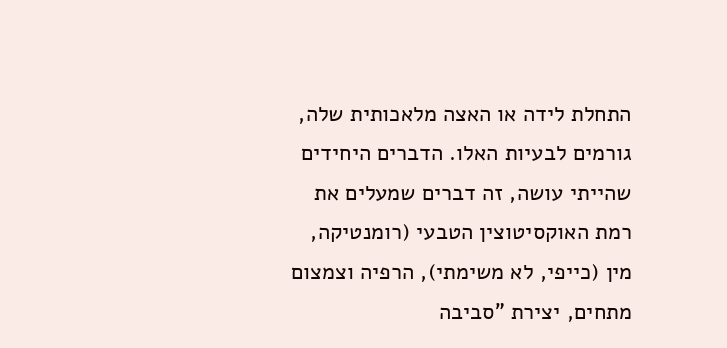התחלת לידה או האצה מלאכותית שלה, גורמים לבעיות האלו. הדברים היחידים שהייתי עושה, זה דברים שמעלים את רמת האוקסיטוצין הטבעי (רומנטיקה, מין (כייפי, לא משימתי), הרפיה וצמצום מתחים, יצירת "סביבה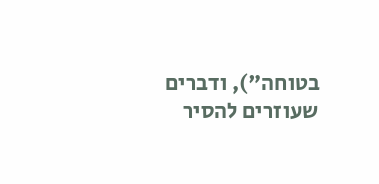בטוחה"), ודברים שעוזרים להסיר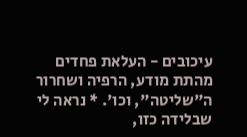עיכובים - העלאת פחדים מהתת מודע, הרפיה ושחרור ה"שליטה", וכו'. * נראה לי שבלידה כזו,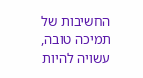החשיבות של תמיכה טובה, עשויה להיות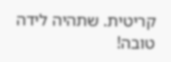קריטית. שתהיה לידה טובה!